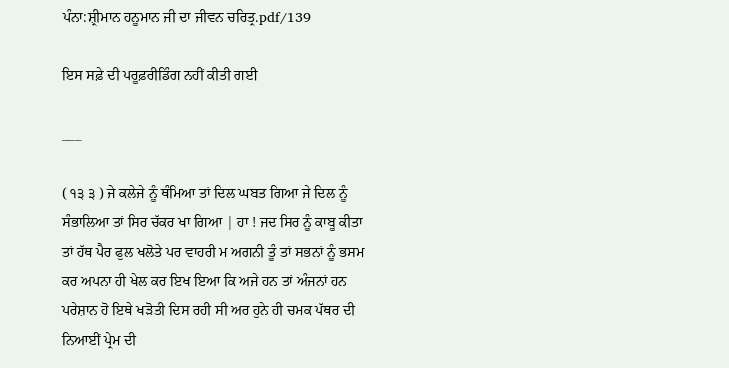ਪੰਨਾ:ਸ਼੍ਰੀਮਾਨ ਹਨੂਮਾਨ ਜੀ ਦਾ ਜੀਵਨ ਚਰਿਤ੍ਰ.pdf/139

ਇਸ ਸਫ਼ੇ ਦੀ ਪਰੂਫ਼ਰੀਡਿੰਗ ਨਹੀਂ ਕੀਤੀ ਗਈ

___

( ੧੩ ੩ ) ਜੇ ਕਲੇਜੇ ਨੂੰ ਥੰਮਿਆ ਤਾਂ ਦਿਲ ਘਬਤ ਗਿਆ ਜੇ ਦਿਲ ਨੂੰ ਸੰਭਾਲਿਆ ਤਾਂ ਸਿਰ ਚੱਕਰ ਖਾ ਗਿਆ | ਹਾ ! ਜਦ ਸਿਰ ਨੂੰ ਕਾਬੂ ਕੀਤਾ ਤਾਂ ਹੱਥ ਪੈਰ ਫੁਲ ਖਲੋਤੇ ਪਰ ਵਾਹਰੀ ਮ ਅਗਨੀ ਤੂੰ ਤਾਂ ਸਭਨਾਂ ਨੂੰ ਭਸਮ ਕਰ ਅਪਨਾ ਹੀ ਖੇਲ ਕਰ ਇਖ ਇਆ ਕਿ ਅਜੇ ਹਨ ਤਾਂ ਅੰਜਨਾਂ ਹਨ ਪਰੇਸ਼ਾਨ ਹੋ ਇਥੇ ਖੜੋਤੀ ਦਿਸ ਰਹੀ ਸੀ ਅਰ ਹੁਨੇ ਹੀ ਚਮਕ ਪੱਥਰ ਦੀ ਨਿਆਈਂ ਪ੍ਰੇਮ ਦੀ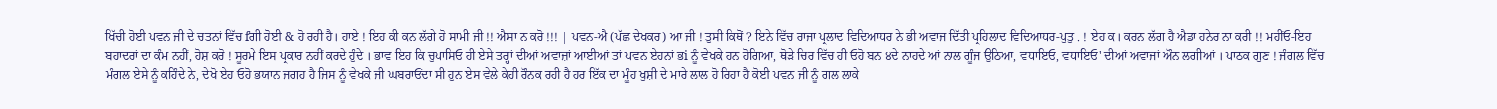ਖਿੱਚੀ ਹੋਈ ਪਵਨ ਜੀ ਦੇ ਚਤਨਾਂ ਵਿੱਚ fਗੀ ਹੋਈ & ਹੋ ਰਹੀ ਹੈ। ਹਾਏ ! ਇਹ ਕੀ ਕਨ ਲੱਗੇ ਹੋ ਸਾਮੀ ਜੀ !! ਐਸਾ ਨ ਕਰੋ !!! | ਪਵਨ-ਐ (ਪੱਛ ਦੇਖਕਰ) ਆ ਜੀ ! ਤੁਸੀ ਕਿਥੋਂ ? ਇਨੇ ਵਿੱਚ ਰਾਜਾ ਪ੍ਰਲਾਦ ਵਿਦਿਆਧਰ ਨੇ ਭੀ ਅਵਾਜ ਦਿੱਤੀ ਪ੍ਰਹਿਲਾਦ ਵਿਦਿਆਧਰ-ਪੁਤੁ . ! ਏਹ ਕ। ਕਰਨ ਲੱਗ ਹੈ ਐਡਾ ਹਨੇਰ ਨਾ ਕਰੀ !! ਮਹੀਂਓ-ਇਹ ਬਹਾਦਰਾਂ ਦਾ ਕੰਮ ਨਹੀਂ, ਹੋਸ਼ ਕਰੋ ! ਸੂਰਮੇ ਇਸ ਪ੍ਰਕਾਰ ਨਹੀਂ ਕਰਦੇ ਹੁੰਦੇ । ਭਾਵ ਇਹ ਕਿ ਚੁਪਾਸਿਓ ਹੀ ਏਸੇ ਤਰ੍ਹਾਂ ਦੀਆਂ ਅਵਾਜ਼ਾਂ ਆਈਆਂ ਤਾਂ ਪਵਨ ਏਹਨਾਂ ਭi ਨੂੰ ਵੇਖਕੇ ਹਨ ਹੋਗਿਆ, ਥੋੜੇ ਚਿਰ ਵਿੱਚ ਹੀ ਓਹੋ ਬਨ ੪ਦੇ ਨਾਹਦੇ ਆਂ ਨਾਲ ਗੂੰਜ ਉਠਿਆ, ਵਧਾਇਓ, ਵਧਾਇਓ' ਦੀਆਂ ਅਵਾਜਾਂ ਔਨ ਲਗੀਆਂ । ਪਾਠਕ ਗੁਣ ! ਜੰਗਲ ਵਿੱਚ ਮੰਗਲ ਏਸੇ ਨੂੰ ਕਹਿੰਦੇ ਨੇ, ਦੇਖੋ ਏਹ ਓਹੋ ਭਯਾਨ ਜਗਹ ਹੈ ਜਿਸ ਨੂੰ ਵੇਖਕੇ ਜੀ ਘਬਰਾਓਂਦਾ ਸੀ ਹੁਨ ਏਸ ਵੇਲੇ ਕੇਹੀ ਰੌਨਕ ਰਹੀ ਹੈ ਹਰ ਇੱਕ ਦਾ ਮੂੰਹ ਖੁਸ਼ੀ ਦੇ ਮਾਰੇ ਲਾਲ ਹੋ ਰਿਹਾ ਹੈ ਕੋਈ ਪਵਨ ਜੀ ਨੂੰ ਗਲ ਲਾਕੇ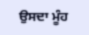ਉਸਦਾ ਮੂੰਹ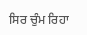ਸਿਰ ਚੁੰਮ ਰਿਹਾ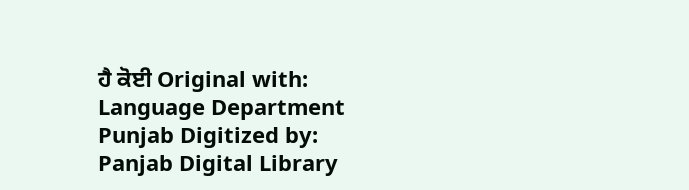ਹੈ ਕੋਈ Original with: Language Department Punjab Digitized by: Panjab Digital Library